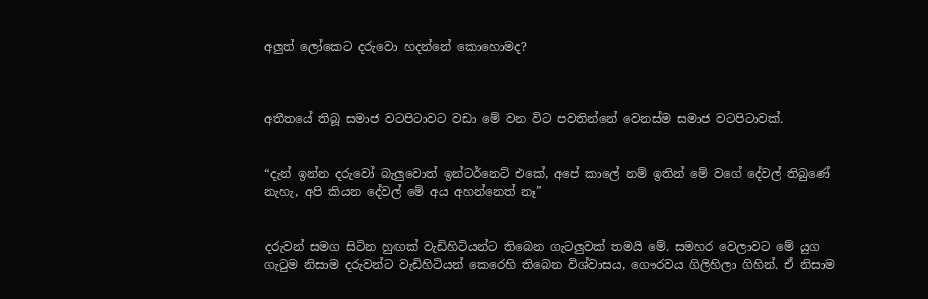අලුත් ලෝකෙට දරුවො හදන්නේ කොහොමද?



අතීතයේ තිබූ සමාජ වටපිටාවට වඩා මේ වන විට පවතින්නේ වෙනස්ම සමාජ වටපිටාවක්.


“දැන් ඉන්න දරුවෝ බැලුවොත් ඉන්ටර්නෙට් එකේ, අපේ කාලේ නම් ඉතින් මේ වගේ දේවල් තිබුණේ නැහැ, අපි කියන දේවල් මේ අය අහන්නෙත් නෑ”


දරුවන් සමග සිටින හුඟක් වැඩිහිටියන්ට තිබෙන ගැටලුවක් තමයි මේ. සමහර වෙලාවට මේ යුග ගැටුම නිසාම දරුවන්ට වැඩිහිටියන් කෙරෙහි තිබෙන විශ්වාසය, ගෞරවය ගිලිහිලා ගිහින්. ඒ නිසාම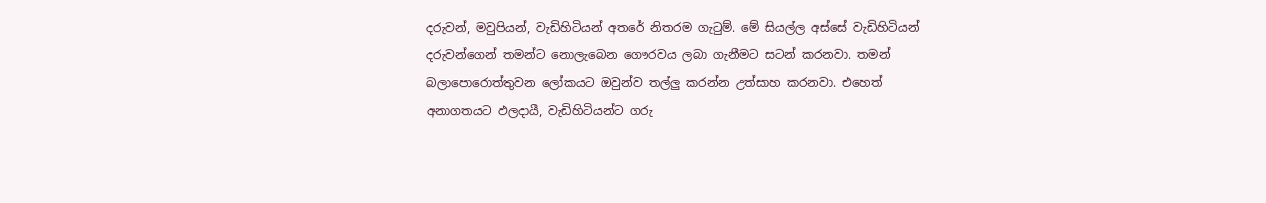දරුවන්, මවුපියන්, වැඩිහිටියන් අතරේ නිතරම ගැටුම්. මේ සියල්ල අස්සේ වැඩිහිටියන් දරුවන්ගෙන් තමන්ට නොලැබෙන ගෞරවය ලබා ගැනීමට සටන් කරනවා. තමන් බලාපොරොත්තුවන ලෝකයට ඔවුන්ව තල්ලු කරන්න උත්සාහ කරනවා. එහෙත් අනාගතයට ඵලදායී, වැඩිහිටියන්ට ගරු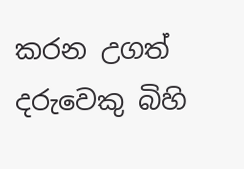කරන උගත් දරුවෙකු බිහි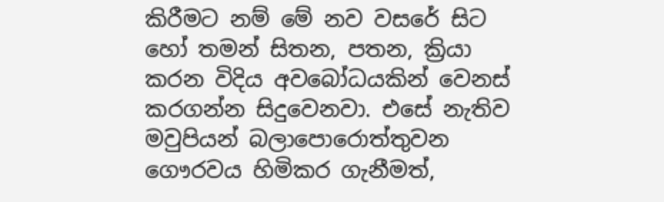කිරීමට නම් මේ නව වසරේ සිට හෝ තමන් සිතන, පතන, ක්‍රියා කරන විදිය අවබෝධයකින් වෙනස් කරගන්න සිදුවෙනවා. එසේ නැතිව මවුපියන් බලාපොරොත්තුවන ගෞරවය හිමිකර ගැනීමත්,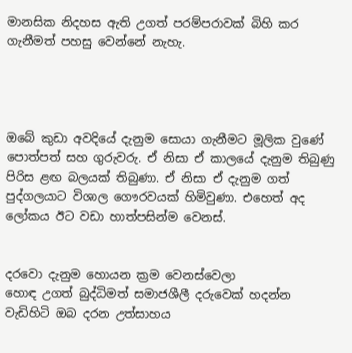මානසික නිදහස ඇති උගත් පරම්පරාවක් බිහි කර ගැනීමත් පහසු වෙන්නේ නැහැ.




ඔබේ කුඩා අවදියේ දැනුම සොයා ගැනීමට මූලික වුණේ පොත්පත් සහ ගුරුවරු. ඒ නිසා ඒ කාලයේ දැනුම තිබුණු පිරිස ළඟ බලයක් තිබුණා. ඒ නිසා ඒ දැනුම ගත් පුද්ගලයාට විශාල ගෞරවයක් හිමිවුණා. එහෙත් අද ලෝකය ඊට වඩා හාත්පසින්ම වෙනස්.


දරවො දැනුම හොයන ක්‍රම වෙනස්වෙලා
හොඳ උගත් බුද්ධිමත් සමාජශීලී දරුවෙක් හදන්න වැඩිහිටි ඔබ දරන උත්සාහය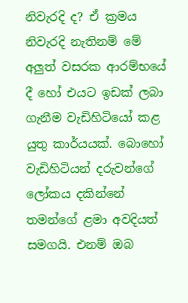නිවැරදි ද? ඒ ක්‍රමය නිවැරදි නැතිනම් මේ අලුත් වසරක ආරම්භයේ දී හෝ එයට ඉඩක් ලබා ගැනීම වැඩිහිටියෝ කළ යුතු කාර්යයක්. බොහෝ වැඩිහිටියන් දරුවන්ගේ ලෝකය දකින්නේ තමන්ගේ ළමා අවදියත් සමගයි. එනම් ඔබ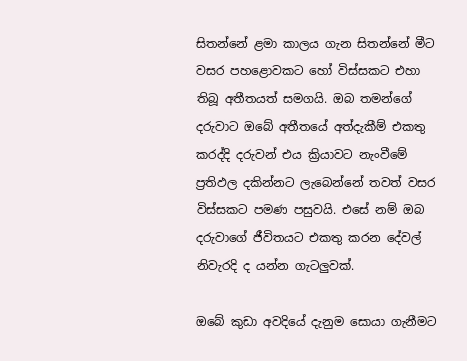සිතන්නේ ළමා කාලය ගැන සිතන්නේ මීට වසර පහළොවකට හෝ විස්සකට එහා තිබූ අතීතයත් සමගයි. ඔබ තමන්ගේ දරුවාට ඔබේ අතීතයේ අත්දැකීම් එකතු කරද්දි දරුවන් එය ක්‍රියාවට නැංවීමේ ප්‍රතිඵල දකින්නට ලැබෙන්නේ තවත් වසර විස්සකට පමණ පසුවයි. එසේ නම් ඔබ දරුවාගේ ජීවිතයට එකතු කරන දේවල් නිවැරදි ද යන්න ගැටලුවක්.

ඔබේ කුඩා අවදියේ දැනුම සොයා ගැනීමට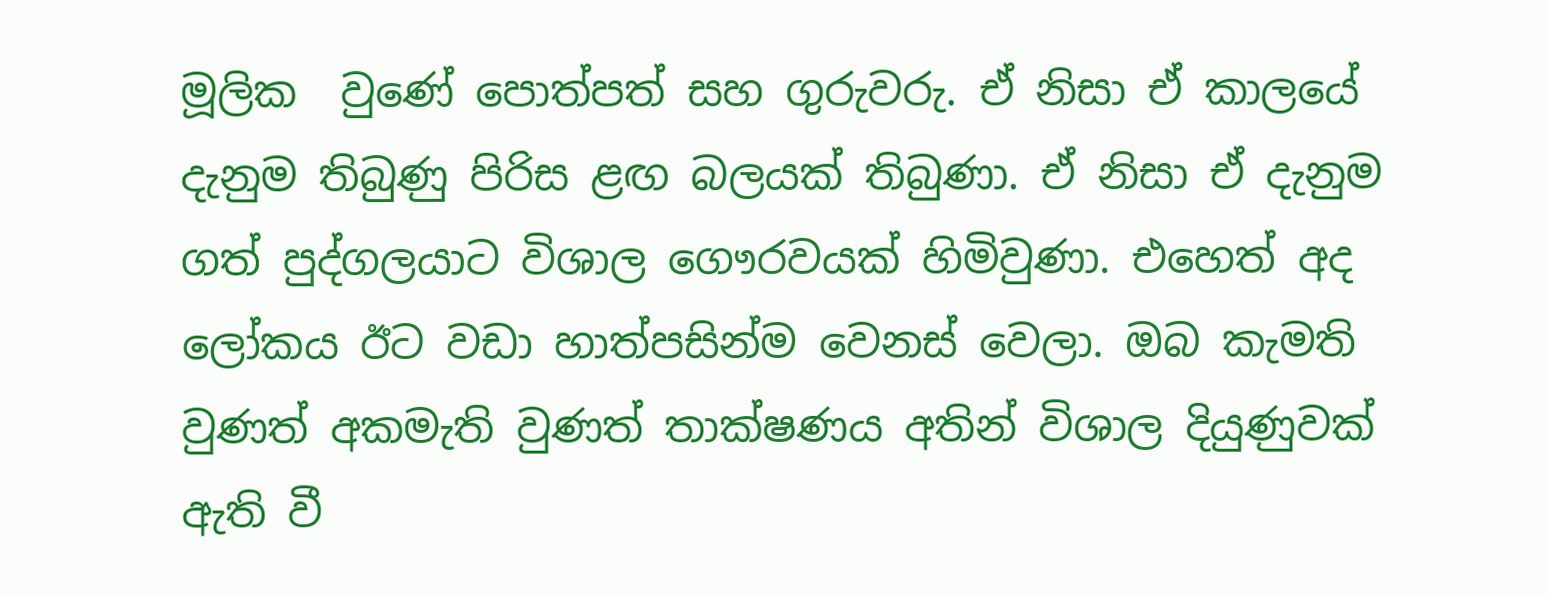මූලික  වුණේ පොත්පත් සහ ගුරුවරු. ඒ නිසා ඒ කාලයේ දැනුම තිබුණු පිරිස ළඟ බලයක් තිබුණා. ඒ නිසා ඒ දැනුම ගත් පුද්ගලයාට විශාල ගෞරවයක් හිමිවුණා. එහෙත් අද ලෝකය ඊට වඩා හාත්පසින්ම වෙනස් වෙලා. ඔබ කැමති වුණත් අකමැති වුණත් තාක්ෂණය අතින් විශාල දියුණුවක් ඇති වී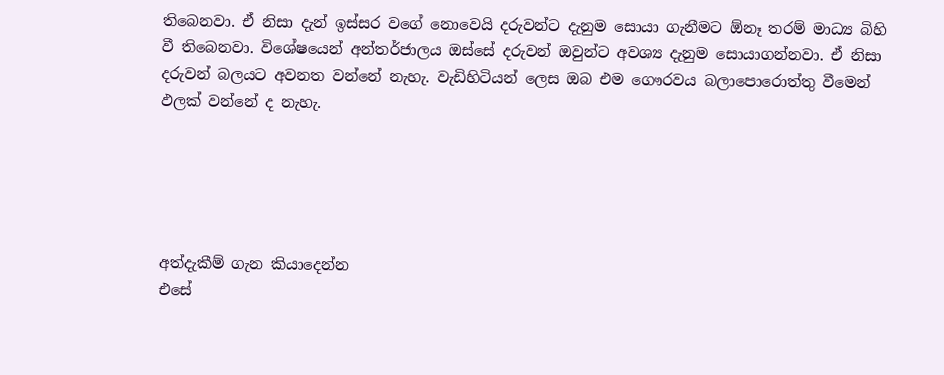තිබෙනවා. ඒ නිසා දැන් ඉස්සර වගේ නොවෙයි දරුවන්ට දැනුම සොයා ගැනීමට ඕනෑ තරම් මාධ්‍ය බිහි වී තිබෙනවා. විශේෂයෙන් අන්තර්ජාලය ඔස්සේ දරුවන් ඔවුන්ට අවශ්‍ය දැනුම සොයාගන්නවා. ඒ නිසා දරුවන් බලයට අවනත වන්නේ නැහැ. වැඩිහිටියන් ලෙස ඔබ එම ගෞරවය බලාපොරොත්තු වීමෙන් ඵලක් වන්නේ ද නැහැ.





අත්දැකීම් ගැන කියාදෙන්න
එසේ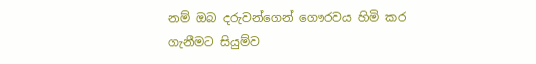නම් ඔබ දරුවන්ගෙන් ගෞරවය හිමි කර ගැනීමට සියුම්ව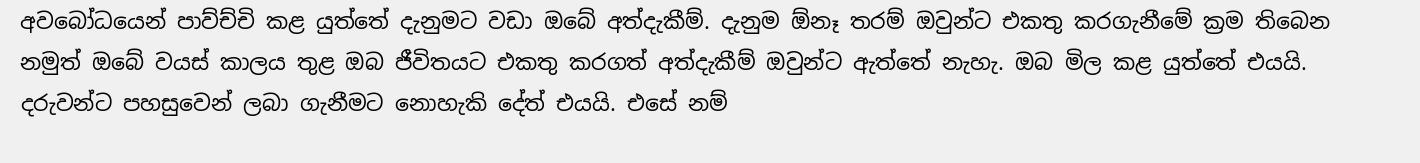අවබෝධයෙන් පාව්ච්චි කළ යුත්තේ දැනුමට වඩා ඔබේ අත්දැකීම්. දැනුම ඕනෑ තරම් ඔවුන්ට එකතු කරගැනීමේ ක්‍රම තිබෙන නමුත් ඔබේ වයස් කාලය තුළ ඔබ ජීවිතයට එකතු කරගත් අත්දැකීම් ඔවුන්ට ඇත්තේ නැහැ. ඔබ මිල කළ යුත්තේ එයයි. දරුවන්ට පහසුවෙන් ලබා ගැනීමට නොහැකි දේත් එයයි. එසේ නම්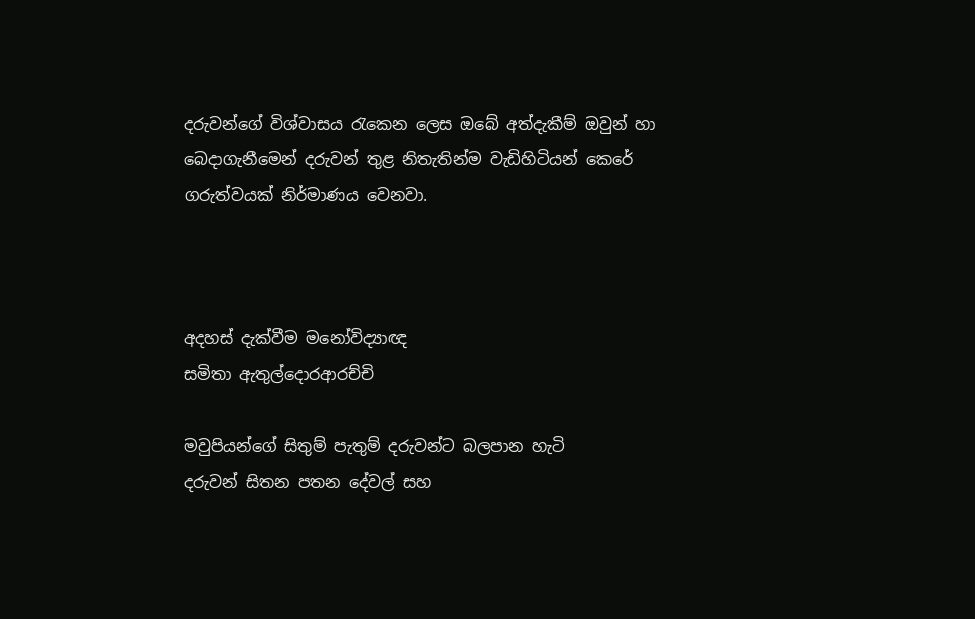දරුවන්ගේ විශ්වාසය රැකෙන ලෙස ඔබේ අත්දැකීම් ඔවුන් හා බෙදාගැනීමෙන් දරුවන් තුළ නිතැතින්ම වැඩිහිටියන් කෙරේ ගරුත්වයක් නිර්මාණය වෙනවා.



අදහස් දැක්වීම මනෝවිද්‍යාඥ
සමිතා ඇතුල්දොරආරච්චි

මවුපියන්ගේ සිතුම් පැතුම් දරුවන්ට බලපාන හැටි
දරුවන් සිතන පතන දේවල් සහ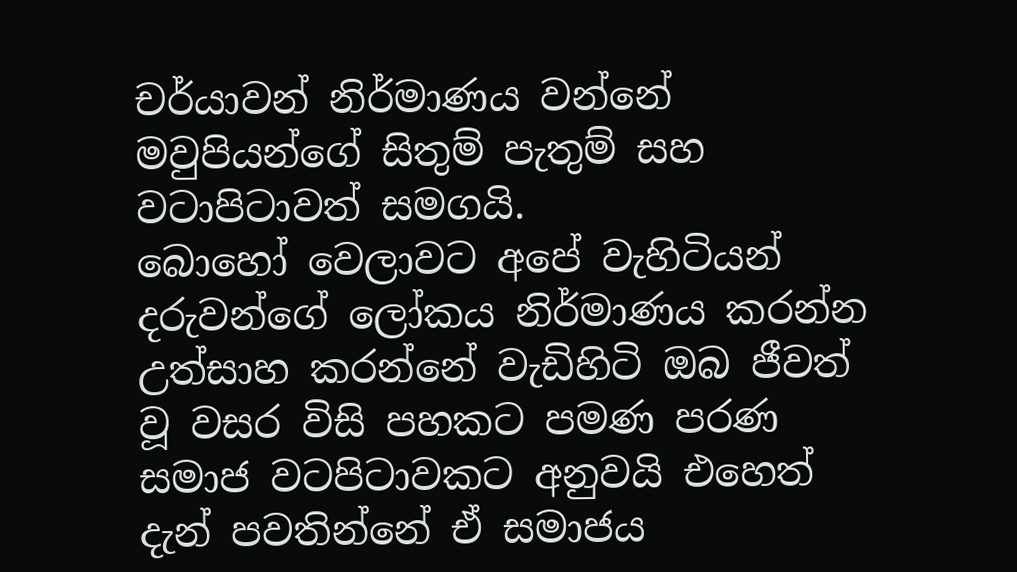චර්යාවන් නිර්මාණය වන්නේ මවුපියන්ගේ සිතුම් පැතුම් සහ වටාපිටාවත් සමගයි.
බොහෝ වෙලාවට අපේ වැහිටියන් දරුවන්ගේ ලෝකය නිර්මාණය කරන්න උත්සාහ කරන්නේ වැඩිහිටි ඔබ ජීවත් වූ වසර විසි පහකට පමණ පරණ සමාජ වටපිටාවකට අනුවයි එහෙත් දැන් පවතින්නේ ඒ සමාජය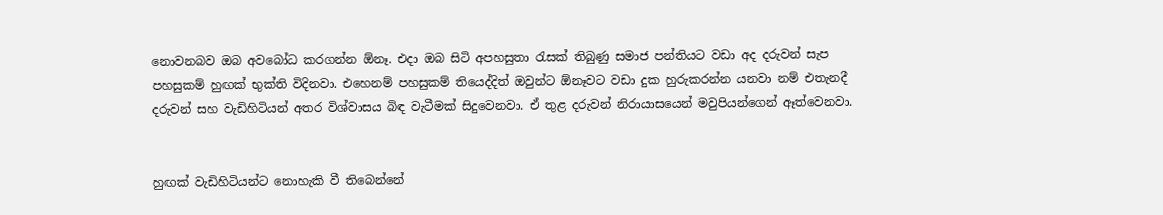නොවනබව ඔබ අවබෝධ කරගන්න ඕනෑ. එදා ඔබ සිටි අපහසුතා රැසක් තිබුණු සමාජ පන්තියට වඩා අද දරුවන් සැප පහසුකම් හුඟක් භුක්ති විදිනවා. එහෙනම් පහසුකම් තියෙද්දිත් ඔවුන්ට ඕනෑවට වඩා දුක හුරුකරන්න යනවා නම් එතැනදී දරුවන් සහ වැඩිහිටියන් අතර විශ්වාසය බිඳ වැටීමක් සිදුවෙනවා. ඒ තුළ දරුවන් නිරායාසයෙන් මවුපියන්ගෙන් ඈත්වෙනවා.


හුඟක් වැඩිහිටියන්ට නොහැකි වී තිබෙන්නේ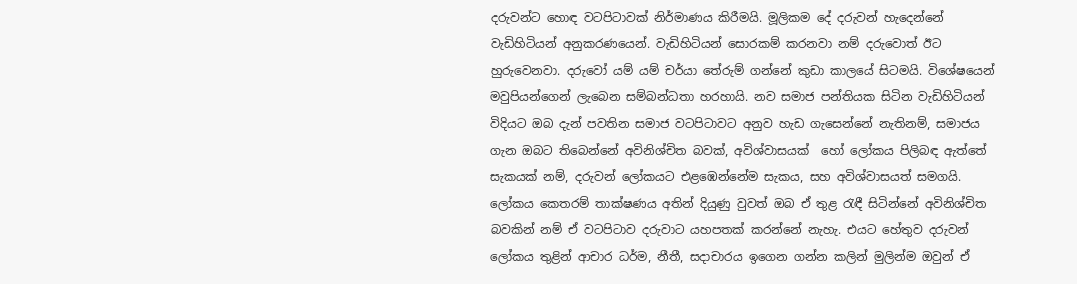දරුවන්ට හොඳ වටපිටාවක් නිර්මාණය කිරීමයි. මූලිකම දේ දරුවන් හැදෙන්නේ වැඩිහිටියන් අනුකරණයෙන්. වැඩිහිටියන් සොරකම් කරනවා නම් දරුවොත් ඊට හුරුවෙනවා. දරුවෝ යම් යම් චර්යා තේරුම් ගන්නේ කුඩා කාලයේ සිටමයි. විශේෂයෙන් මවුපියන්ගෙන් ලැබෙන සම්බන්ධතා හරහායි. නව සමාජ පන්තියක සිටින වැඩිහිටියන් විදියට ඔබ දැන් පවතින සමාජ වටපිටාවට අනුව හැඩ ගැසෙන්නේ නැතිනම්, සමාජය ගැන ඔබට තිබෙන්නේ අවිනිශ්චිත බවක්, අවිශ්වාසයක්  හෝ ලෝකය පිලිබඳ ඇත්තේ සැකයක් නම්, දරුවන් ලෝකයට එළඹෙන්නේම සැකය, සහ අවිශ්වාසයත් සමගයි. ලෝකය කෙතරම් තාක්ෂණය අතින් දියුණු වුවත් ඔබ ඒ තුළ රැඳී සිටින්නේ අවිනිශ්චිත බවකින් නම් ඒ වටපිටාව දරුවාට යහපතක් කරන්නේ නැහැ. එයට හේතුව දරුවන් ලෝකය තුළින් ආචාර ධර්ම, නීතී, සදාචාරය ඉගෙන ගන්න කලින් මුලින්ම ඔවුන් ඒ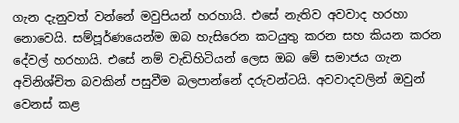ගැන දැනුවත් වන්නේ මවුපියන් හරහායි. එසේ නැතිව අවවාද හරහා නොවෙයි. සම්පූර්ණයෙන්ම ඔබ හැසිරෙන කටයුතු කරන සහ කියන කරන දේවල් හරහායි. එසේ නම් වැඩිහිටියන් ලෙස ඔබ මේ සමාජය ගැන අවිනිශ්චිත බවකින් පසුවීම බලපාන්නේ දරුවන්ටයි. අවවාදවලින් ඔවුන් වෙනස් කළ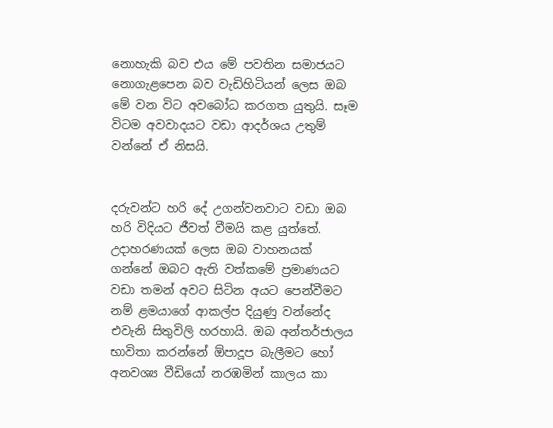නොහැකි බව එය මේ පවතින සමාජයට නොගැළපෙන බව වැඩිහිටියන් ලෙස ඔබ මේ වන විට අවබෝධ කරගත යුතුයි. සෑම විටම අවවාදයට වඩා ආදර්ශය උතුම් වන්නේ ඒ නිසයි.


දරුවන්ට හරි දේ උගන්වනවාට වඩා ඔබ හරි විදියට ජීවත් වීමයි කළ යුත්තේ. උදාහරණයක් ලෙස ඔබ වාහනයක් ගන්නේ ඔබට ඇති වත්කමේ ප්‍රමාණයට වඩා තමන් අවට සිටින අයට පෙන්වීමට නම් ළමයාගේ ආකල්ප දියුණු වන්නේද එවැනි සිතුවිලි හරහායි. ඔබ අන්තර්ජාලය භාවිතා කරන්නේ ඕපාදූප බැලීමට හෝ අනවශ්‍ය වීඩියෝ නරඹමින් කාලය කා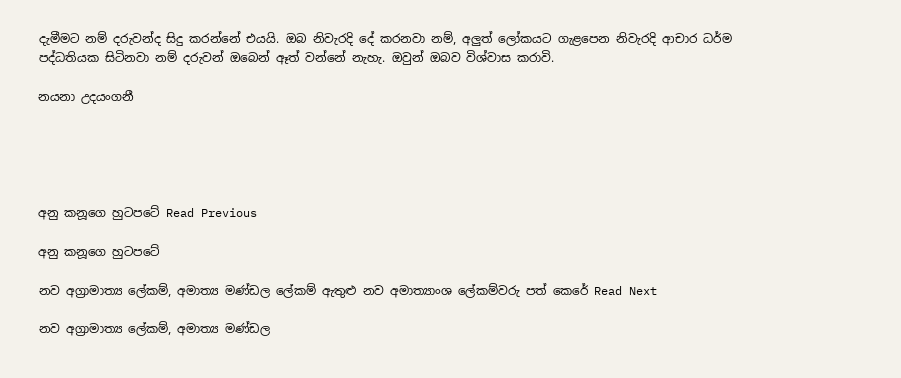දැමීමට නම් දරුවන්ද සිදු කරන්නේ එයයි. ඔබ නිවැරදි දේ කරනවා නම්, අලුත් ලෝකයට ගැළපෙන නිවැරදි ආචාර ධර්ම පද්ධතියක සිටිනවා නම් දරුවන් ඔබෙන් ඈත් වන්නේ නැහැ. ඔවුන් ඔබව විශ්වාස කරාවි.

නයනා උදයංගනී





අනු කනූගෙ හුටපටේ Read Previous

අනු කනූගෙ හුටපටේ

නව අග්‍රාමාත්‍ය ලේකම්, අමාත්‍ය මණ්ඩල ලේකම් ඇතුළු නව අමාත්‍යාංශ ලේකම්වරු පත් කෙරේ Read Next

නව අග්‍රාමාත්‍ය ලේකම්, අමාත්‍ය මණ්ඩල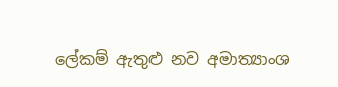ලේකම් ඇතුළු නව අමාත්‍යාංශ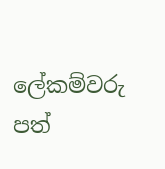ලේකම්වරු පත්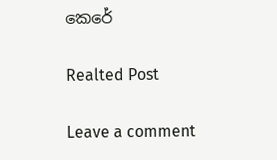කෙරේ

Realted Post

Leave a comment